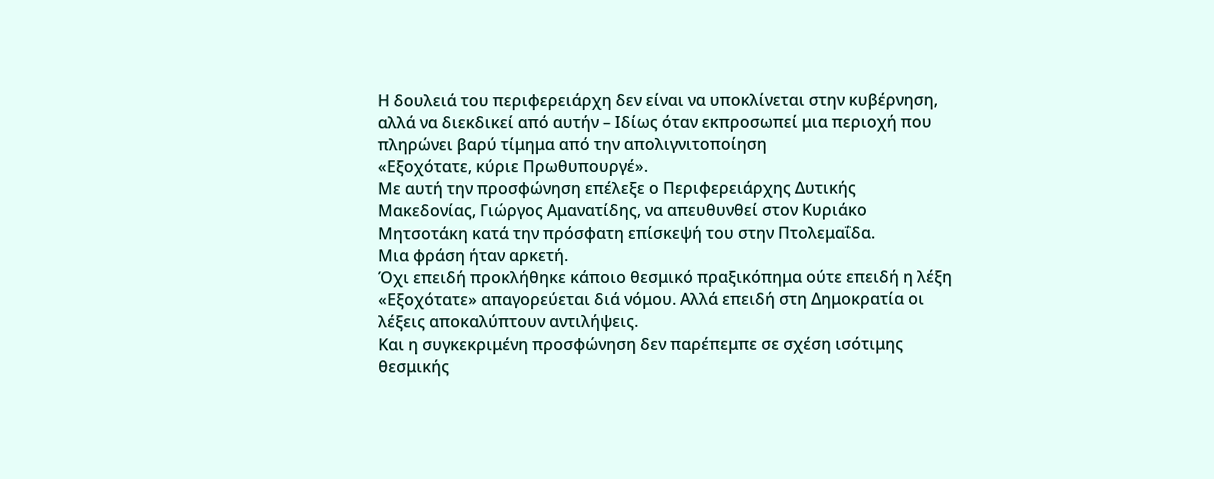Η δουλειά του περιφερειάρχη δεν είναι να υποκλίνεται στην κυβέρνηση, αλλά να διεκδικεί από αυτήν – Ιδίως όταν εκπροσωπεί μια περιοχή που πληρώνει βαρύ τίμημα από την απολιγνιτοποίηση
«Εξοχότατε, κύριε Πρωθυπουργέ».
Με αυτή την προσφώνηση επέλεξε ο Περιφερειάρχης Δυτικής Μακεδονίας, Γιώργος Αμανατίδης, να απευθυνθεί στον Κυριάκο Μητσοτάκη κατά την πρόσφατη επίσκεψή του στην Πτολεμαΐδα.
Μια φράση ήταν αρκετή.
Όχι επειδή προκλήθηκε κάποιο θεσμικό πραξικόπημα ούτε επειδή η λέξη «Εξοχότατε» απαγορεύεται διά νόμου. Αλλά επειδή στη Δημοκρατία οι λέξεις αποκαλύπτουν αντιλήψεις.
Και η συγκεκριμένη προσφώνηση δεν παρέπεμπε σε σχέση ισότιμης θεσμικής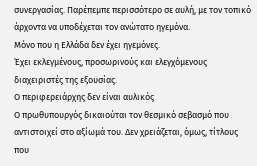συνεργασίας. Παρέπεμπε περισσότερο σε αυλή, με τον τοπικό άρχοντα να υποδέχεται τον ανώτατο ηγεμόνα.
Μόνο που η Ελλάδα δεν έχει ηγεμόνες.
Έχει εκλεγμένους, προσωρινούς και ελεγχόμενους διαχειριστές της εξουσίας.
Ο περιφερειάρχης δεν είναι αυλικός
Ο πρωθυπουργός δικαιούται τον θεσμικό σεβασμό που αντιστοιχεί στο αξίωμά του. Δεν χρειάζεται, όμως, τίτλους που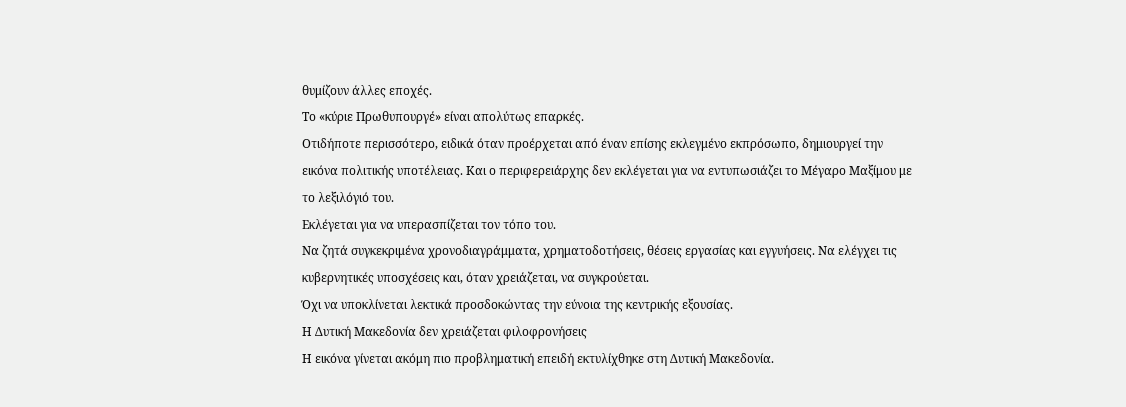θυμίζουν άλλες εποχές.
Το «κύριε Πρωθυπουργέ» είναι απολύτως επαρκές.
Οτιδήποτε περισσότερο, ειδικά όταν προέρχεται από έναν επίσης εκλεγμένο εκπρόσωπο, δημιουργεί την εικόνα πολιτικής υποτέλειας. Και ο περιφερειάρχης δεν εκλέγεται για να εντυπωσιάζει το Μέγαρο Μαξίμου με το λεξιλόγιό του.
Εκλέγεται για να υπερασπίζεται τον τόπο του.
Να ζητά συγκεκριμένα χρονοδιαγράμματα, χρηματοδοτήσεις, θέσεις εργασίας και εγγυήσεις. Να ελέγχει τις κυβερνητικές υποσχέσεις και, όταν χρειάζεται, να συγκρούεται.
Όχι να υποκλίνεται λεκτικά προσδοκώντας την εύνοια της κεντρικής εξουσίας.
Η Δυτική Μακεδονία δεν χρειάζεται φιλοφρονήσεις
Η εικόνα γίνεται ακόμη πιο προβληματική επειδή εκτυλίχθηκε στη Δυτική Μακεδονία.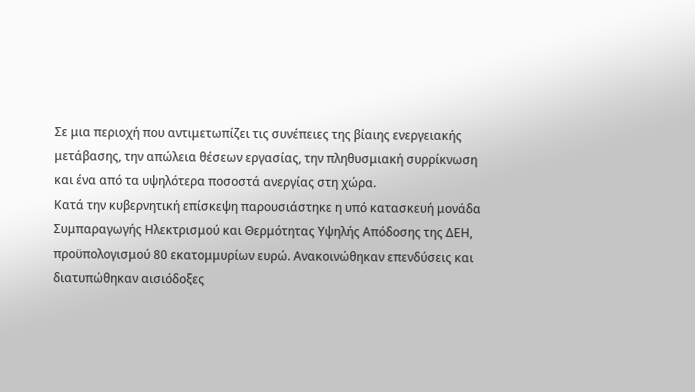Σε μια περιοχή που αντιμετωπίζει τις συνέπειες της βίαιης ενεργειακής μετάβασης, την απώλεια θέσεων εργασίας, την πληθυσμιακή συρρίκνωση και ένα από τα υψηλότερα ποσοστά ανεργίας στη χώρα.
Κατά την κυβερνητική επίσκεψη παρουσιάστηκε η υπό κατασκευή μονάδα Συμπαραγωγής Ηλεκτρισμού και Θερμότητας Υψηλής Απόδοσης της ΔΕΗ, προϋπολογισμού 80 εκατομμυρίων ευρώ. Ανακοινώθηκαν επενδύσεις και διατυπώθηκαν αισιόδοξες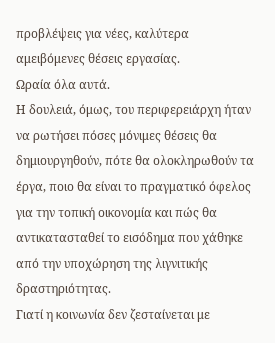προβλέψεις για νέες, καλύτερα αμειβόμενες θέσεις εργασίας.
Ωραία όλα αυτά.
Η δουλειά, όμως, του περιφερειάρχη ήταν να ρωτήσει πόσες μόνιμες θέσεις θα δημιουργηθούν, πότε θα ολοκληρωθούν τα έργα, ποιο θα είναι το πραγματικό όφελος για την τοπική οικονομία και πώς θα αντικατασταθεί το εισόδημα που χάθηκε από την υποχώρηση της λιγνιτικής δραστηριότητας.
Γιατί η κοινωνία δεν ζεσταίνεται με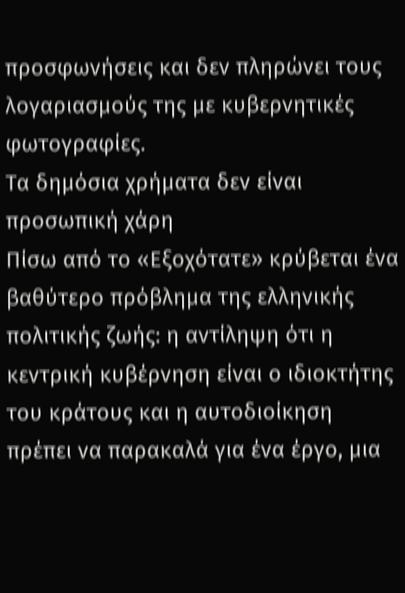προσφωνήσεις και δεν πληρώνει τους λογαριασμούς της με κυβερνητικές φωτογραφίες.
Τα δημόσια χρήματα δεν είναι προσωπική χάρη
Πίσω από το «Εξοχότατε» κρύβεται ένα βαθύτερο πρόβλημα της ελληνικής πολιτικής ζωής: η αντίληψη ότι η κεντρική κυβέρνηση είναι ο ιδιοκτήτης του κράτους και η αυτοδιοίκηση πρέπει να παρακαλά για ένα έργο, μια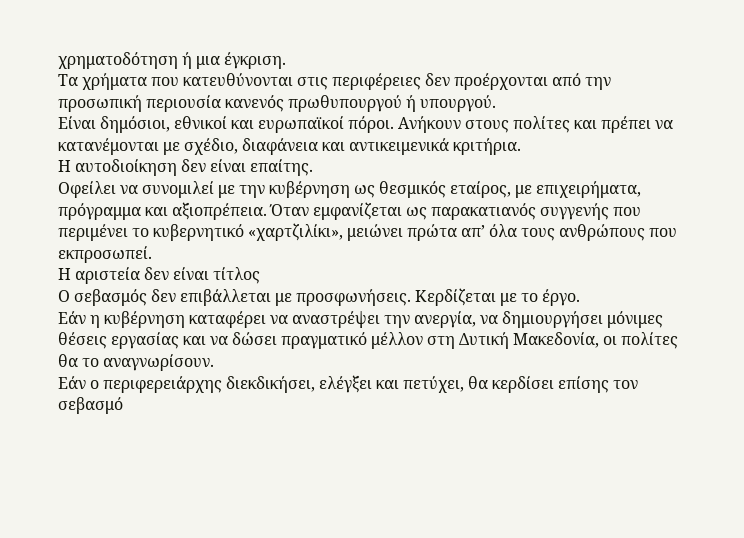χρηματοδότηση ή μια έγκριση.
Τα χρήματα που κατευθύνονται στις περιφέρειες δεν προέρχονται από την προσωπική περιουσία κανενός πρωθυπουργού ή υπουργού.
Είναι δημόσιοι, εθνικοί και ευρωπαϊκοί πόροι. Ανήκουν στους πολίτες και πρέπει να κατανέμονται με σχέδιο, διαφάνεια και αντικειμενικά κριτήρια.
Η αυτοδιοίκηση δεν είναι επαίτης.
Οφείλει να συνομιλεί με την κυβέρνηση ως θεσμικός εταίρος, με επιχειρήματα, πρόγραμμα και αξιοπρέπεια. Όταν εμφανίζεται ως παρακατιανός συγγενής που περιμένει το κυβερνητικό «χαρτζιλίκι», μειώνει πρώτα απ’ όλα τους ανθρώπους που εκπροσωπεί.
Η αριστεία δεν είναι τίτλος
Ο σεβασμός δεν επιβάλλεται με προσφωνήσεις. Κερδίζεται με το έργο.
Εάν η κυβέρνηση καταφέρει να αναστρέψει την ανεργία, να δημιουργήσει μόνιμες θέσεις εργασίας και να δώσει πραγματικό μέλλον στη Δυτική Μακεδονία, οι πολίτες θα το αναγνωρίσουν.
Εάν ο περιφερειάρχης διεκδικήσει, ελέγξει και πετύχει, θα κερδίσει επίσης τον σεβασμό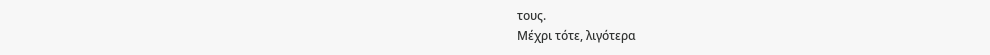τους.
Μέχρι τότε, λιγότερα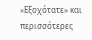«Εξοχότατε» και περισσότερες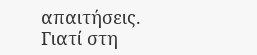απαιτήσεις.
Γιατί στη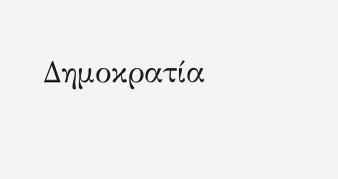Δημοκρατία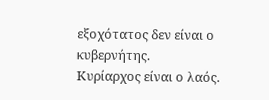εξοχότατος δεν είναι ο κυβερνήτης.
Κυρίαρχος είναι ο λαός.